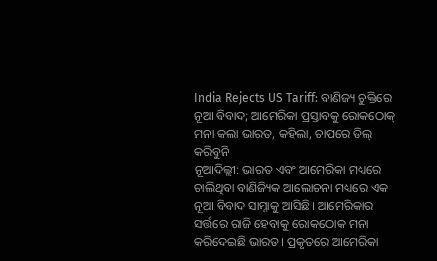India Rejects US Tariff: ବାଣିଜ୍ୟ ଚୁକ୍ତିରେ ନୂଆ ବିବାଦ; ଆମେରିକା ପ୍ରସ୍ତାବକୁ ରୋକଠୋକ୍ ମନା କଲା ଭାରତ, କହିଲା, ଚାପରେ ଡିଲ୍ କରିବୁନି
ନୂଆଦିଲ୍ଲୀ: ଭାରତ ଏବଂ ଆମେରିକା ମଧ୍ୟରେ ଚାଲିଥିବା ବାଣିଜ୍ୟିକ ଆଲୋଚନା ମଧ୍ୟରେ ଏକ ନୂଆ ବିବାଦ ସାମ୍ନାକୁ ଆସିଛି। ଆମେରିକାର ସର୍ତ୍ତରେ ରାଜି ହେବାକୁ ରୋକଠୋକ ମନା କରିଦେଇଛି ଭାରତ। ପ୍ରକୃତରେ ଆମେରିକା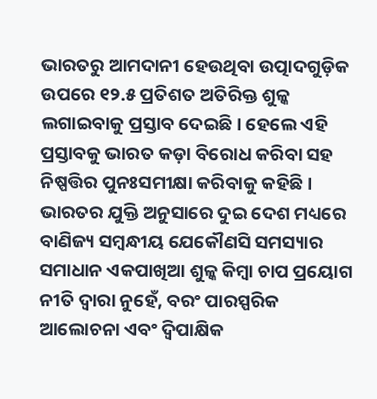ଭାରତରୁ ଆମଦାନୀ ହେଉଥିବା ଉତ୍ପାଦଗୁଡ଼ିକ ଉପରେ ୧୨.୫ ପ୍ରତିଶତ ଅତିରିକ୍ତ ଶୁଳ୍କ ଲଗାଇବାକୁ ପ୍ରସ୍ତାବ ଦେଇଛି। ହେଲେ ଏହି ପ୍ରସ୍ତାବକୁ ଭାରତ କଡ଼ା ବିରୋଧ କରିବା ସହ ନିଷ୍ପତ୍ତିର ପୁନଃସମୀକ୍ଷା କରିବାକୁ କହିଛି।
ଭାରତର ଯୁକ୍ତି ଅନୁସାରେ ଦୁଇ ଦେଶ ମଧ୍ୟରେ ବାଣିଜ୍ୟ ସମ୍ବନ୍ଧୀୟ ଯେକୌଣସି ସମସ୍ୟାର ସମାଧାନ ଏକପାଖିଆ ଶୁଳ୍କ କିମ୍ବା ଚାପ ପ୍ରୟୋଗ ନୀତି ଦ୍ୱାରା ନୁହେଁ, ବରଂ ପାରସ୍ପରିକ ଆଲୋଚନା ଏବଂ ଦ୍ୱିପାକ୍ଷିକ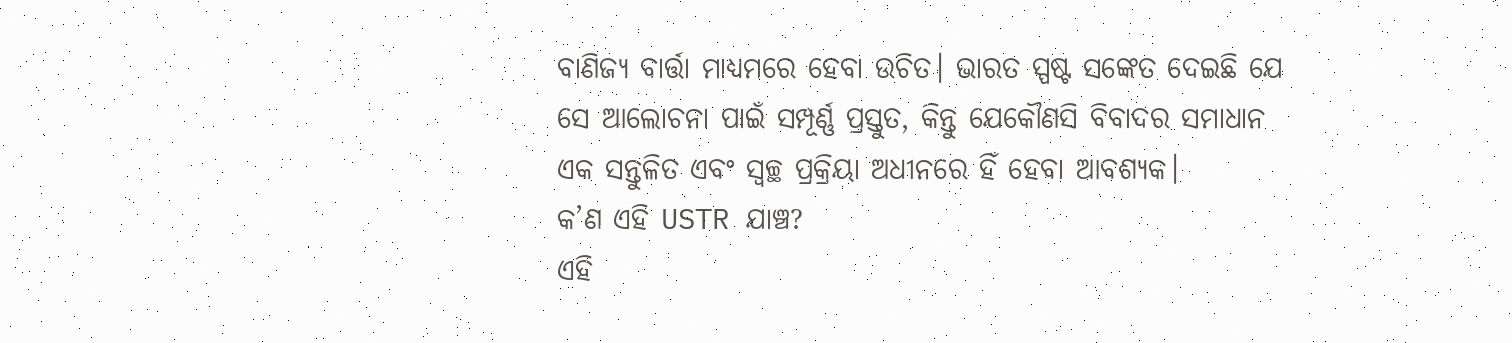ବାଣିଜ୍ୟ ବାର୍ତ୍ତା ମାଧ୍ୟମରେ ହେବା ଉଚିତ। ଭାରତ ସ୍ପଷ୍ଟ ସଙ୍କେତ ଦେଇଛି ଯେ ସେ ଆଲୋଚନା ପାଇଁ ସମ୍ପୂର୍ଣ୍ଣ ପ୍ରସ୍ତୁତ, କିନ୍ତୁ ଯେକୌଣସି ବିବାଦର ସମାଧାନ ଏକ ସନ୍ତୁଳିତ ଏବଂ ସ୍ୱଚ୍ଛ ପ୍ରକ୍ରିୟା ଅଧୀନରେ ହିଁ ହେବା ଆବଶ୍ୟକ।
କ’ଣ ଏହି USTR ଯାଞ୍ଚ?
ଏହି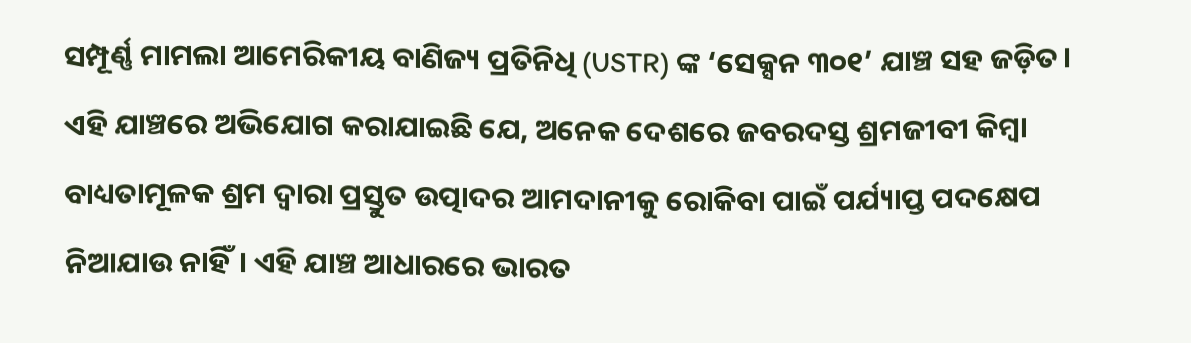ସମ୍ପୂର୍ଣ୍ଣ ମାମଲା ଆମେରିକୀୟ ବାଣିଜ୍ୟ ପ୍ରତିନିଧି (USTR) ଙ୍କ ‘ସେକ୍ସନ ୩୦୧’ ଯାଞ୍ଚ ସହ ଜଡ଼ିତ। ଏହି ଯାଞ୍ଚରେ ଅଭିଯୋଗ କରାଯାଇଛି ଯେ, ଅନେକ ଦେଶରେ ଜବରଦସ୍ତ ଶ୍ରମଜୀବୀ କିମ୍ବା ବାଧ୍ୟତାମୂଳକ ଶ୍ରମ ଦ୍ୱାରା ପ୍ରସ୍ତୁତ ଉତ୍ପାଦର ଆମଦାନୀକୁ ରୋକିବା ପାଇଁ ପର୍ଯ୍ୟାପ୍ତ ପଦକ୍ଷେପ ନିଆଯାଉ ନାହିଁ। ଏହି ଯାଞ୍ଚ ଆଧାରରେ ଭାରତ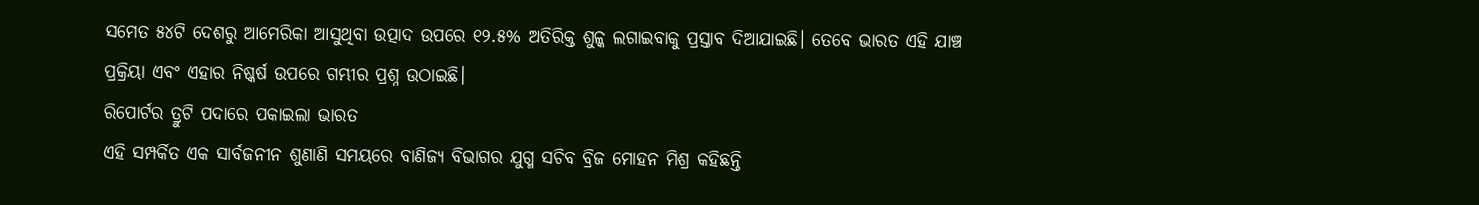ସମେତ ୫୪ଟି ଦେଶରୁ ଆମେରିକା ଆସୁଥିବା ଉତ୍ପାଦ ଉପରେ ୧୨.୫% ଅତିରିକ୍ତ ଶୁଳ୍କ ଲଗାଇବାକୁ ପ୍ରସ୍ତାବ ଦିଆଯାଇଛି। ତେବେ ଭାରତ ଏହି ଯାଞ୍ଚ ପ୍ରକ୍ରିୟା ଏବଂ ଏହାର ନିଷ୍କର୍ଷ ଉପରେ ଗମ୍ଭୀର ପ୍ରଶ୍ନ ଉଠାଇଛି।
ରିପୋର୍ଟର ତ୍ରୁଟି ପଦାରେ ପକାଇଲା ଭାରତ
ଏହି ସମ୍ପର୍କିତ ଏକ ସାର୍ବଜନୀନ ଶୁଣାଣି ସମୟରେ ବାଣିଜ୍ୟ ବିଭାଗର ଯୁଗ୍ମ ସଚିବ ବ୍ରିଜ ମୋହନ ମିଶ୍ର କହିଛନ୍ତି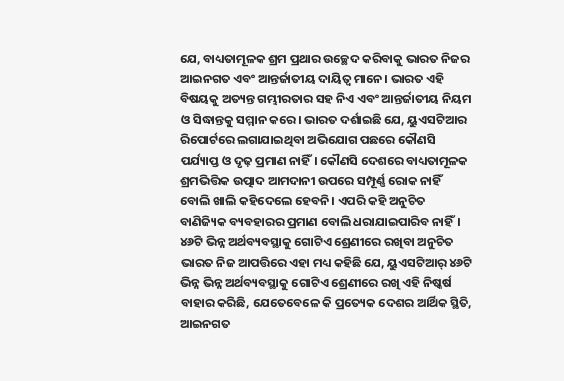ଯେ, ବାଧ୍ୟତାମୂଳକ ଶ୍ରମ ପ୍ରଥାର ଉଚ୍ଛେଦ କରିବାକୁ ଭାରତ ନିଜର ଆଇନଗତ ଏବଂ ଆନ୍ତର୍ଜାତୀୟ ଦାୟିତ୍ୱ ମାନେ। ଭାରତ ଏହି ବିଷୟକୁ ଅତ୍ୟନ୍ତ ଗମ୍ଭୀରତାର ସହ ନିଏ ଏବଂ ଆନ୍ତର୍ଜାତୀୟ ନିୟମ ଓ ସିଦ୍ଧାନ୍ତକୁ ସମ୍ମାନ କରେ। ଭାରତ ଦର୍ଶାଇଛି ଯେ, ୟୁଏସଟିଆର ରିପୋର୍ଟରେ ଲଗାଯାଇଥିବା ଅଭିଯୋଗ ପଛରେ କୌଣସି ପର୍ଯ୍ୟାପ୍ତ ଓ ଦୃଢ଼ ପ୍ରମାଣ ନାହିଁ। କୌଣସି ଦେଶରେ ବାଧ୍ୟତାମୂଳକ ଶ୍ରମଭିତ୍ତିକ ଉତ୍ପାଦ ଆମଦାନୀ ଉପରେ ସମ୍ପୂର୍ଣ୍ଣ ରୋକ ନାହିଁ ବୋଲି ଖାଲି କହିଦେଲେ ହେବନି। ଏପରି କହି ଅନୁଚିତ ବାଣିଜ୍ୟିକ ବ୍ୟବହାରର ପ୍ରମାଣ ବୋଲି ଧରାଯାଇପାରିବ ନାହିଁ।
୪୬ଟି ଭିନ୍ନ ଅର୍ଥବ୍ୟବସ୍ଥାକୁ ଗୋଟିଏ ଶ୍ରେଣୀରେ ରଖିବା ଅନୁଚିତ
ଭାରତ ନିଜ ଆପତ୍ତିରେ ଏହା ମଧ୍ୟ କହିଛି ଯେ, ୟୁଏସଟିଆର୍ ୪୬ଟି ଭିନ୍ନ ଭିନ୍ନ ଅର୍ଥବ୍ୟବସ୍ଥାକୁ ଗୋଟିଏ ଶ୍ରେଣୀରେ ରଖି ଏହି ନିଷ୍କର୍ଷ ବାହାର କରିଛି, ଯେତେବେଳେ କି ପ୍ରତ୍ୟେକ ଦେଶର ଆର୍ଥିକ ସ୍ଥିତି, ଆଇନଗତ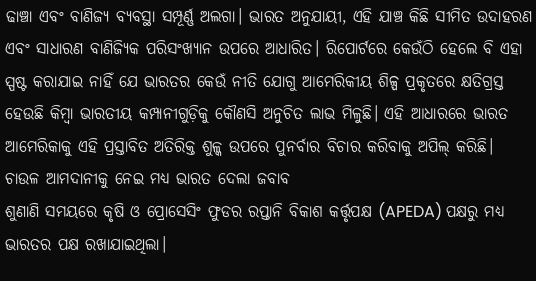ଢାଞ୍ଚା ଏବଂ ବାଣିଜ୍ୟ ବ୍ୟବସ୍ଥା ସମ୍ପୂର୍ଣ୍ଣ ଅଲଗା। ଭାରତ ଅନୁଯାୟୀ, ଏହି ଯାଞ୍ଚ କିଛି ସୀମିତ ଉଦାହରଣ ଏବଂ ସାଧାରଣ ବାଣିଜ୍ୟିକ ପରିସଂଖ୍ୟାନ ଉପରେ ଆଧାରିତ। ରିପୋର୍ଟରେ କେଉଁଠି ହେଲେ ବି ଏହା ସ୍ପଷ୍ଟ କରାଯାଇ ନାହିଁ ଯେ ଭାରତର କେଉଁ ନୀତି ଯୋଗୁ ଆମେରିକୀୟ ଶିଳ୍ପ ପ୍ରକୃତରେ କ୍ଷତିଗ୍ରସ୍ତ ହେଉଛି କିମ୍ବା ଭାରତୀୟ କମ୍ପାନୀଗୁଡ଼ିକୁ କୌଣସି ଅନୁଚିତ ଲାଭ ମିଳୁଛି। ଏହି ଆଧାରରେ ଭାରତ ଆମେରିକାକୁ ଏହି ପ୍ରସ୍ତାବିତ ଅତିରିକ୍ତ ଶୁଳ୍କ ଉପରେ ପୁନର୍ବାର ବିଚାର କରିବାକୁ ଅପିଲ୍ କରିଛି।
ଚାଉଳ ଆମଦାନୀକୁ ନେଇ ମଧ୍ୟ ଭାରତ ଦେଲା ଜବାବ
ଶୁଣାଣି ସମୟରେ କୃଷି ଓ ପ୍ରୋସେସିଂ ଫୁଡର ରପ୍ତାନି ବିକାଶ କର୍ତ୍ତୃପକ୍ଷ (APEDA) ପକ୍ଷରୁ ମଧ୍ୟ ଭାରତର ପକ୍ଷ ରଖାଯାଇଥିଲା।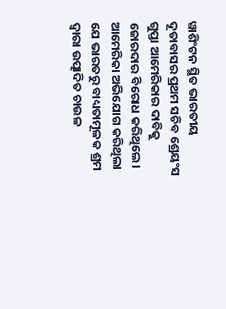ୱାଶିଂଟନ ସ୍ଥିତ ଭାରତୀୟ ଦୂତାବାସର ପ୍ରଥମ ସଚିବ ଶ୍ରେୟଂସ ଗୁପ୍ତା ଆମେରିକାର ଦାବିକୁ ଜୋରଦାର ବିରୋଧ କରିଥିଲେ। ଆମେରିକା ଅଭିଯୋଗ କରିଥିଲା ଯେ ଭାରତରୁ ବାଧ୍ୟତାମୂଳକ ଶ୍ରମ ଦ୍ୱାରା ଉତ୍ପାଦିତ ଚାଉଳ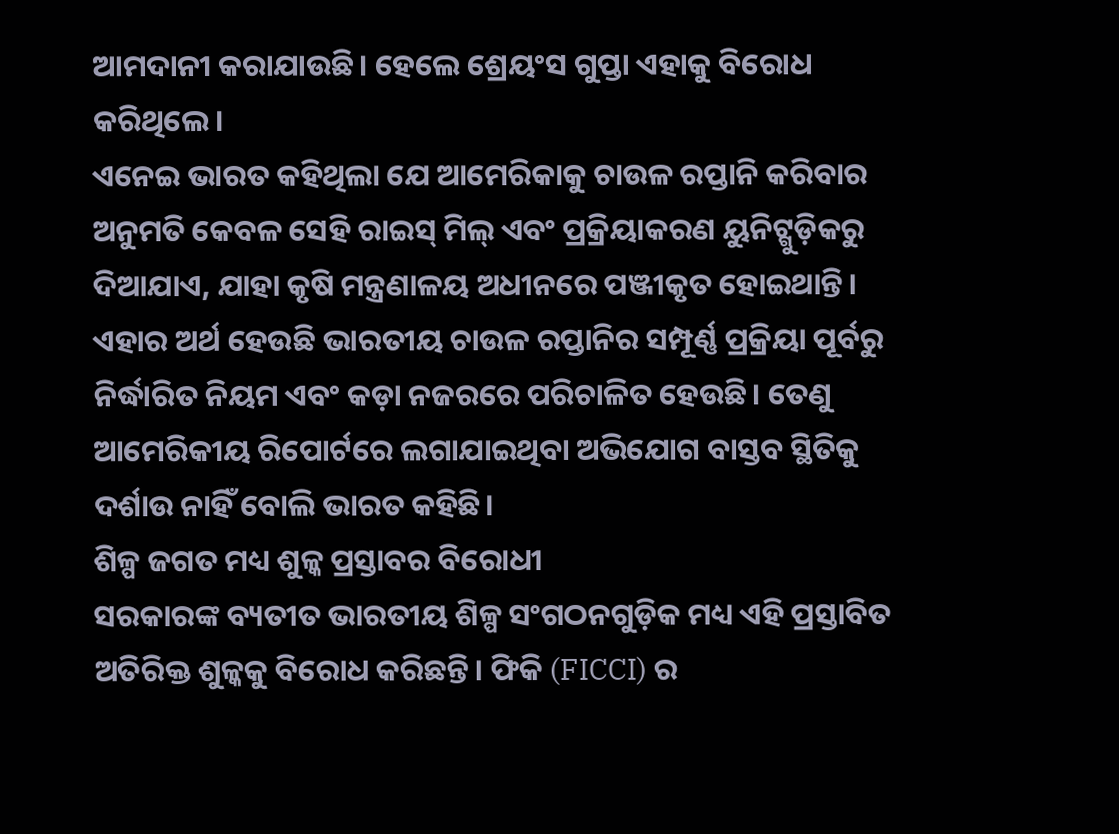ଆମଦାନୀ କରାଯାଉଛି। ହେଲେ ଶ୍ରେୟଂସ ଗୁପ୍ତା ଏହାକୁ ବିରୋଧ କରିଥିଲେ।
ଏନେଇ ଭାରତ କହିଥିଲା ଯେ ଆମେରିକାକୁ ଚାଉଳ ରପ୍ତାନି କରିବାର ଅନୁମତି କେବଳ ସେହି ରାଇସ୍ ମିଲ୍ ଏବଂ ପ୍ରକ୍ରିୟାକରଣ ୟୁନିଟ୍ଗୁଡ଼ିକରୁ ଦିଆଯାଏ, ଯାହା କୃଷି ମନ୍ତ୍ରଣାଳୟ ଅଧୀନରେ ପଞ୍ଜୀକୃତ ହୋଇଥାନ୍ତି। ଏହାର ଅର୍ଥ ହେଉଛି ଭାରତୀୟ ଚାଉଳ ରପ୍ତାନିର ସମ୍ପୂର୍ଣ୍ଣ ପ୍ରକ୍ରିୟା ପୂର୍ବରୁ ନିର୍ଦ୍ଧାରିତ ନିୟମ ଏବଂ କଡ଼ା ନଜରରେ ପରିଚାଳିତ ହେଉଛି। ତେଣୁ ଆମେରିକୀୟ ରିପୋର୍ଟରେ ଲଗାଯାଇଥିବା ଅଭିଯୋଗ ବାସ୍ତବ ସ୍ଥିତିକୁ ଦର୍ଶାଉ ନାହିଁ ବୋଲି ଭାରତ କହିଛି।
ଶିଳ୍ପ ଜଗତ ମଧ୍ୟ ଶୁଳ୍କ ପ୍ରସ୍ତାବର ବିରୋଧୀ
ସରକାରଙ୍କ ବ୍ୟତୀତ ଭାରତୀୟ ଶିଳ୍ପ ସଂଗଠନଗୁଡ଼ିକ ମଧ୍ୟ ଏହି ପ୍ରସ୍ତାବିତ ଅତିରିକ୍ତ ଶୁଳ୍କକୁ ବିରୋଧ କରିଛନ୍ତି। ଫିକି (FICCI) ର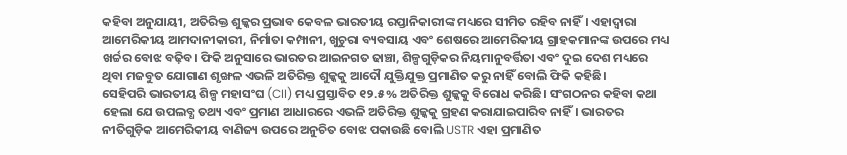କହିବା ଅନୁଯାୟୀ, ଅତିରିକ୍ତ ଶୁଳ୍କର ପ୍ରଭାବ କେବଳ ଭାରତୀୟ ରପ୍ତାନିକାରୀଙ୍କ ମଧ୍ୟରେ ସୀମିତ ରହିବ ନାହିଁ। ଏହାଦ୍ୱାରା ଆମେରିକୀୟ ଆମଦାନୀକାରୀ, ନିର୍ମାତା କମ୍ପାନୀ, ଖୁଚୁରା ବ୍ୟବସାୟ ଏବଂ ଶେଷରେ ଆମେରିକୀୟ ଗ୍ରାହକମାନଙ୍କ ଉପରେ ମଧ୍ୟ ଖର୍ଚ୍ଚର ବୋଝ ବଢ଼ିବ। ଫିକି ଅନୁସାରେ ଭାରତର ଆଇନଗତ ଢାଞ୍ଚା, ଶିଳ୍ପଗୁଡ଼ିକର ନିୟମାନୁବର୍ତ୍ତିତା ଏବଂ ଦୁଇ ଦେଶ ମଧ୍ୟରେ ଥିବା ମଜବୁତ ଯୋଗାଣ ଶୃଙ୍ଖଳ ଏଭଳି ଅତିରିକ୍ତ ଶୁଳ୍କକୁ ଆଦୌ ଯୁକ୍ତିଯୁକ୍ତ ପ୍ରମାଣିତ କରୁ ନାହିଁ ବୋଲି ଫିକି କହିଛି।
ସେହିପରି ଭାରତୀୟ ଶିଳ୍ପ ମହାସଂଘ (CII) ମଧ୍ୟ ପ୍ରସ୍ତାବିତ ୧୨.୫% ଅତିରିକ୍ତ ଶୁଳ୍କକୁ ବିରୋଧ କରିଛି। ସଂଗଠନର କହିବା କଥା ହେଲା ଯେ ଉପଲବ୍ଧ ତଥ୍ୟ ଏବଂ ପ୍ରମାଣ ଆଧାରରେ ଏଭଳି ଅତିରିକ୍ତ ଶୁଳ୍କକୁ ଗ୍ରହଣ କରାଯାଇପାରିବ ନାହିଁ। ଭାରତର ନୀତିଗୁଡ଼ିକ ଆମେରିକୀୟ ବାଣିଜ୍ୟ ଉପରେ ଅନୁଚିତ ବୋଝ ପକାଉଛି ବୋଲି USTR ଏହା ପ୍ରମାଣିତ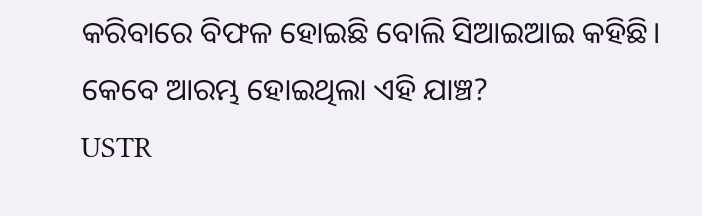କରିବାରେ ବିଫଳ ହୋଇଛି ବୋଲି ସିଆଇଆଇ କହିଛି।
କେବେ ଆରମ୍ଭ ହୋଇଥିଲା ଏହି ଯାଞ୍ଚ?
USTR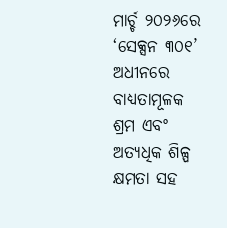ମାର୍ଚ୍ଚ ୨୦୨୬ରେ ‘ସେକ୍ସନ ୩୦୧’ ଅଧୀନରେ ବାଧ୍ୟତାମୂଳକ ଶ୍ରମ ଏବଂ ଅତ୍ୟଧିକ ଶିଳ୍ପ କ୍ଷମତା ସହ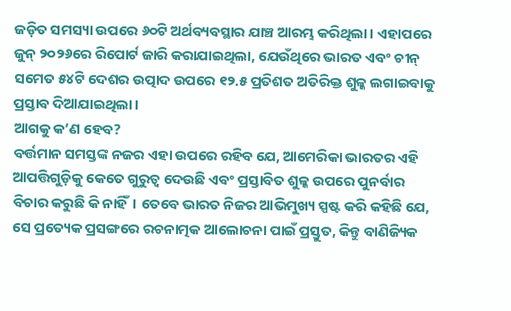ଜଡ଼ିତ ସମସ୍ୟା ଉପରେ ୬୦ଟି ଅର୍ଥବ୍ୟବସ୍ଥାର ଯାଞ୍ଚ ଆରମ୍ଭ କରିଥିଲା। ଏହାପରେ ଜୁନ୍ ୨୦୨୬ରେ ରିପୋର୍ଟ ଜାରି କରାଯାଇଥିଲା, ଯେଉଁଥିରେ ଭାରତ ଏବଂ ଚୀନ୍ ସମେତ ୫୪ଟି ଦେଶର ଉତ୍ପାଦ ଉପରେ ୧୨.୫ ପ୍ରତିଶତ ଅତିରିକ୍ତ ଶୁଳ୍କ ଲଗାଇବାକୁ ପ୍ରସ୍ତାବ ଦିଆଯାଇଥିଲା।
ଆଗକୁ କ’ଣ ହେବ?
ବର୍ତ୍ତମାନ ସମସ୍ତଙ୍କ ନଜର ଏହା ଉପରେ ରହିବ ଯେ, ଆମେରିକା ଭାରତର ଏହି ଆପତ୍ତିଗୁଡ଼ିକୁ କେତେ ଗୁରୁତ୍ୱ ଦେଉଛି ଏବଂ ପ୍ରସ୍ତାବିତ ଶୁଳ୍କ ଉପରେ ପୁନର୍ବାର ବିଚାର କରୁଛି କି ନାହିଁ। ତେବେ ଭାରତ ନିଜର ଆଭିମୁଖ୍ୟ ସ୍ପଷ୍ଟ କରି କହିଛି ଯେ, ସେ ପ୍ରତ୍ୟେକ ପ୍ରସଙ୍ଗରେ ରଚନାତ୍ମକ ଆଲୋଚନା ପାଇଁ ପ୍ରସ୍ତୁତ, କିନ୍ତୁ ବାଣିଜ୍ୟିକ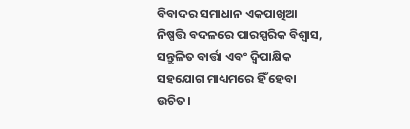ବିବାଦର ସମାଧାନ ଏକପାଖିଆ ନିଷ୍ପତ୍ତି ବଦଳରେ ପାରସ୍ପରିକ ବିଶ୍ୱାସ, ସନ୍ତୁଳିତ ବାର୍ତ୍ତା ଏବଂ ଦ୍ୱିପାକ୍ଷିକ ସହଯୋଗ ମାଧ୍ୟମରେ ହିଁ ହେବା ଉଚିତ।